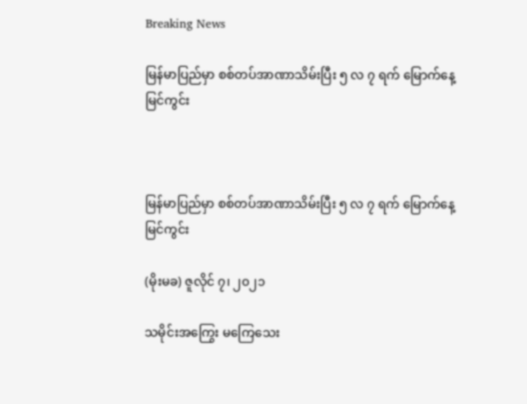Breaking News

မြန်မာပြည်မှာ စစ်တပ်အာဏာသိမ်းပြီး ၅ လ ၇ ရက် မြောက်နေ့ မြင်ကွင်း



မြန်မာပြည်မှာ စစ်တပ်အာဏာသိမ်းပြီး ၅ လ ၇ ရက် မြောက်နေ့ မြင်ကွင်း

(မိုးမခ) ဇူလိုင် ၇၊ ၂၀၂၁

သမိုင်းအကြွေး မကြေသေး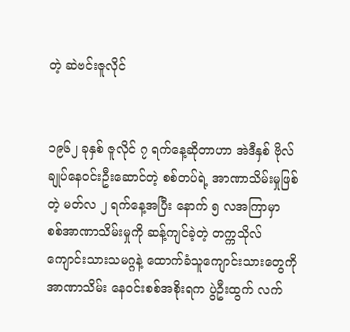တဲ့ ဆဲဗင်းဇူလိုင်


၁၉၆၂ ခုနှစ် ဇူလိုင် ၇ ရက်နေ့ဆိုတာဟာ အဲဒီနှစ် ဗိုလ်ချုပ်နေဝင်းဦးဆောင်တဲ့ စစ်တပ်ရဲ့ အာဏာသိမ်းမှုဖြစ်တဲ့ မတ်လ ၂ ရက်နေ့အပြီး နောက် ၅ လအကြာမှာ စစ်အာဏာသိမ်းမှုကို ဆန့်ကျင်ခဲ့တဲ့ တက္ကသိုလ်ကျောင်းသားသမဂ္ဂနဲ့ ထောက်ခံသူကျောင်းသားတွေကိုအာဏာသိမ်း နေဝင်းစစ်အစိုးရက ပွဲဦးထွက် လက်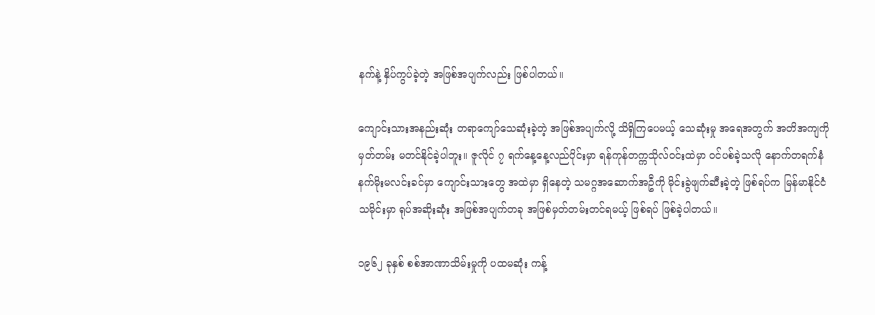နက်နဲ့ နှိပ်ကွပ်ခဲ့တဲ့ အဖြစ်အပျက်လည်း ဖြစ်ပါတယ်။

ကျောင်းသားအနည်းဆုံး တရာကျော်သေဆုံးခဲ့တဲ့ အဖြစ်အပျက်လို့ သိရှိကြပေမယ့် သေဆုံးမှု အရေအတွက် အတိအကျကို မှတ်တမ်း မတင်နိုင်ခဲ့ပါဘူး။ ဇူလိုင် ၇ ရက်နေ့နေ့လည်ပိုင်းမှာ ရန်ကုန်တက္ကသိုလ်ဝင်းထဲမှာ ဝင်ပစ်ခဲ့သလို နောက်တရက်နံနက်မိုးမလင်းခင်မှာ ကျောင်းသားတွေ အထဲမှာ ရှိနေတဲ့ သမဂ္ဂအဆောက်အဦကို မိုင်းခွဲဖျက်ဆီးခဲ့တဲ့ ဖြစ်ရပ်က မြန်မာနိုင်ငံသမိုင်းမှာ ရုပ်အဆိုးဆုံး အဖြစ်အပျက်တခု အဖြစ်မှတ်တမ်းတင်ရမယ့် ဖြစ်ရပ် ဖြစ်ခဲ့ပါတယ်။

၁၉၆၂ ခုနှစ် စစ်အာဏာသိမ်းမှုကို ပထမဆုံး ကန့်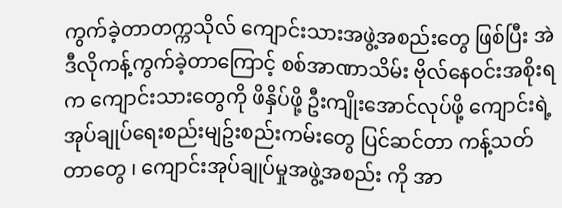ကွက်ခဲ့တာတက္ကသိုလ် ကျောင်းသားအဖွဲ့အစည်းတွေ ဖြစ်ပြီး အဲဒီလိုကန့်ကွက်ခဲ့တာကြောင့် စစ်အာဏာသိမ်း ဗိုလ်နေဝင်းအစိုးရက ကျောင်းသားတွေကို ဖိနှိပ်ဖို့ ဦးကျိုးအောင်လုပ်ဖို့ ကျောင်းရဲ့ အုပ်ချုပ်ရေးစည်းမျဥ်းစည်းကမ်းတွေ ပြင်ဆင်တာ ကန့်သတ်တာတွေ ၊ ကျောင်းအုပ်ချုပ်မှုအဖွဲ့အစည်း ကို အာ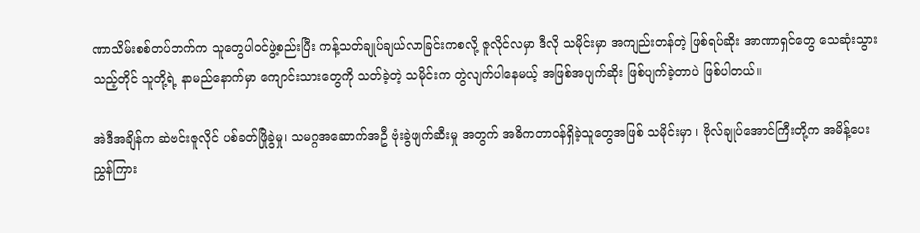ဏာသိမ်းစစ်တပ်ဘက်က သူတွေပါဝင်ဖွဲ့စည်းပြီး ကန့်သတ်ချုပ်ချယ်လာခြင်းကစလို့ ဇူလိုင်လမှာ ဒီလို သမိုင်းမှာ အကျည်းတန်တဲ့ ဖြစ်ရပ်ဆိုး အာဏာရှင်တွေ သေဆုံးသွားသည့်တိုင် သူတို့ရဲ့ နာမည်နောက်မှာ ကျောင်းသားတွေကို သတ်ခဲ့တဲ့ သမိုင်းက တွဲလျက်ပါနေမယ့် အဖြစ်အပျက်ဆိုး ဖြစ်ပျက်ခဲ့တာပဲ ဖြစ်ပါတယ်။

အဲဒီအချိန်က ဆဲဗင်းဇူလိုင် ပစ်ခတ်ဖြိုခွဲမှု၊ သမဂ္ဂအဆောက်အဦ ဗုံးခွဲဖျက်ဆီးမှု အတွက် အဓိကတာဝန်ရှိခဲ့သူတွေအဖြစ် သမိုင်းမှာ ၊ ဗိုလ်ချုပ်အောင်ကြီးတို့က အမိန့်ပေးညွှန်ကြား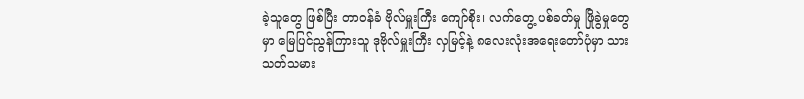ခဲ့သူတွေ ဖြစ်ပြီး တာဝန်ခံ ဗိုလ်မှူးကြီး ကျော်စိုး၊ လက်တွေ့ ပစ်ခတ်မှု ဖြိုခွဲမှုတွေမှာ မြေပြင်ညွန်ကြားသူ ဒုဗိုလ်မှူးကြီး လှမြင့်နဲ့ ၈လေးလုံးအရေးတော်ပုံမှာ သားသတ်သမား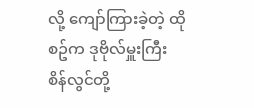လို့ ကျော်ကြားခဲ့တဲ့ ထိုစဥ်က ဒုဗိုလ်မှူးကြီး စိန်လွင်တို့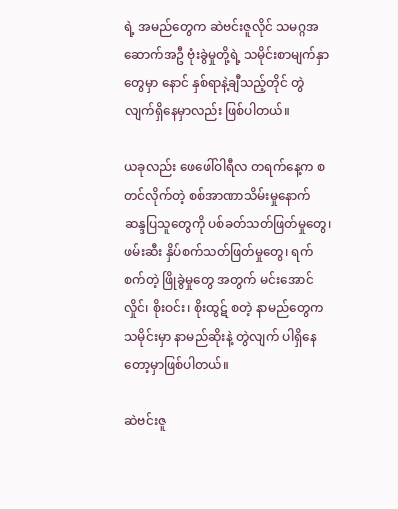ရဲ့ အမည်တွေက ဆဲဗင်းဇူလိုင် သမဂ္ဂအဆောက်အဦ ဗုံးခွဲမှုတို့ရဲ့ သမိုင်းစာမျက်နှာတွေမှာ နောင် နှစ်ရာနဲ့ချီသည့်တိုင် တွဲလျက်ရှိနေမှာလည်း ဖြစ်ပါတယ်။

ယခုလည်း ဖေဖေါ်ဝါရီလ တရက်နေ့က စတင်လိုက်တဲ့ စစ်အာဏာသိမ်းမှုနောက် ဆန္ဒပြသူတွေကို ပစ်ခတ်သတ်ဖြတ်မှုတွေ၊ ဖမ်းဆီး နှိပ်စက်သတ်ဖြတ်မှုတွေ၊ ရက်စက်တဲ့ ဖြိုခွဲမှုတွေ အတွက် မင်းအောင်လှိုင်၊ စိုးဝင်း၊ စိုးထွဋ် စတဲ့ နာမည်တွေက သမိုင်းမှာ နာမည်ဆိုးနဲ့ တွဲလျက် ပါရှိနေတော့မှာဖြစ်ပါတယ်။

ဆဲဗင်းဇူ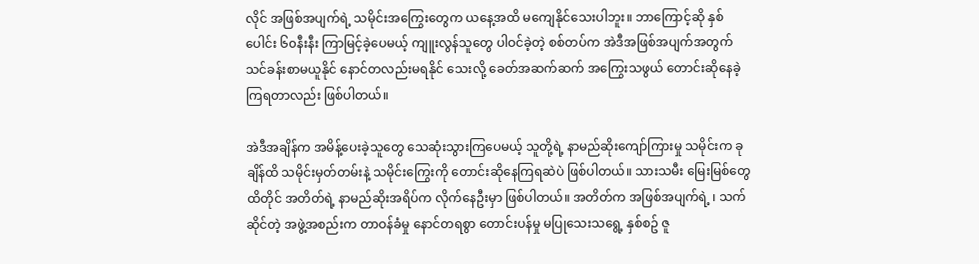လိုင် အဖြစ်အပျက်ရဲ့ သမိုင်းအကြွေးတွေက ယနေ့အထိ မကျေနိုင်သေးပါဘူး။ ဘာကြောင့်ဆို နှစ်ပေါင်း ၆၀နီးနီး ကြာမြင့်ခဲ့ပေမယ့် ကျူးလွန်သူတွေ ပါဝင်ခဲ့တဲ့ စစ်တပ်က အဲဒီအဖြစ်အပျက်အတွက် သင်ခန်းစာမယူနိုင် နောင်တလည်းမရနိုင် သေးလို့ ခေတ်အဆက်ဆက် အကြွေးသဖွယ် တောင်းဆိုနေခဲ့ကြရတာလည်း ဖြစ်ပါတယ်။

အဲဒီအချိန်က အမိန့်ပေးခဲ့သူတွေ သေဆုံးသွားကြပေမယ့် သူတို့ရဲ့ နာမည်ဆိုးကျော်ကြားမှု သမိုင်းက ခုချိန်ထိ သမိုင်းမှတ်တမ်းနဲ့ သမိုင်းကြွေးကို တောင်းဆိုနေကြရဆဲပဲ ဖြစ်ပါတယ်။ သားသမီး မြေးမြစ်တွေထိတိုင် အတိတ်ရဲ့ နာမည်ဆိုးအရိပ်က လိုက်နေဦးမှာ ဖြစ်ပါတယ်။ အတိတ်က အဖြစ်အပျက်ရဲ့ ၊ သက်ဆိုင်တဲ့ အဖွဲ့အစည်းက တာဝန်ခံမှု နောင်တရစွာ တောင်းပန်မှု မပြုသေးသရွေ့ နှစ်စဥ် ဇူ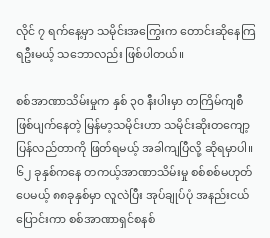လိုင် ၇ ရက်နေ့မှာ သမိုင်းအကြွေးက တောင်းဆိုနေကြရဦးမယ့် သဘောလည်း ဖြစ်ပါတယ်။

စစ်အာဏာသိမ်းမှုက နှစ် ၃၀ နီးပါးမှာ တကြိမ်ကျစီ ဖြစ်ပျက်နေတဲ့ မြန်မာ့သမိုင်းဟာ သမိုင်းဆိုးတကျော့ပြန်လည်တာကို ဖြတ်ရမယ့် အခါကျပြီလို့ ဆိုရမှာပါ။ ၆၂ ခုနှစ်ကနေ တကယ့်အာဏာသိမ်းမှု စစ်စစ်မဟုတ်ပေမယ့် ၈၈ခုနှစ်မှာ လူလဲပြီး အုပ်ချုပ်ပုံ အနည်းငယ်ပြောင်းကာ စစ်အာဏာရှင်စနစ်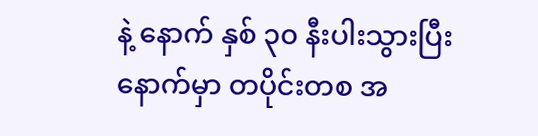နဲ့ နောက် နှစ် ၃၀ နီးပါးသွားပြီးနောက်မှာ တပိုင်းတစ အ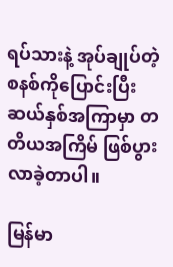ရပ်သားနဲ့ အုပ်ချုပ်တဲ့ စနစ်ကိုပြောင်းပြီး ဆယ်နှစ်အကြာမှာ တတိယအကြိမ် ဖြစ်ပွားလာခဲ့တာပါ။

မြန်မာ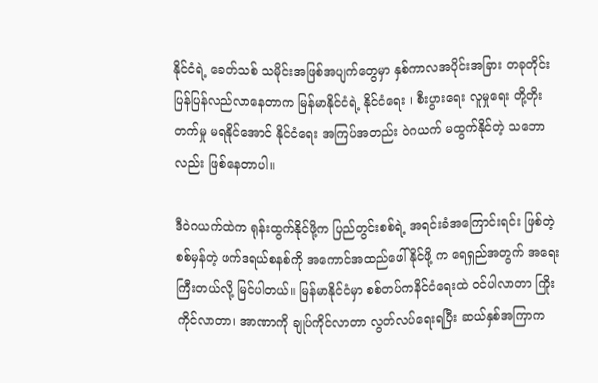နိုင်ငံရဲ့ ခေတ်သစ် သမိုင်းအဖြစ်အပျက်တွေမှာ နှစ်ကာလအပိုင်းအခြား တခုတိုင်း ပြန်ပြန်လည်လာနေတာက မြန်မာနိုင်ငံရဲ့ နိုင်ငံရေး ၊ စီးပွားရေး လူမှုရေး တို့တိုးတက်မှု မရနိုင်အောင် နိုင်ငံရေး အကြပ်အတည်း ဝဲဂယက် မထွက်နိုင်တဲ့ သဘောလည်း ဖြစ်နေတာပါ။

ဒီဝဲဂယက်ထဲက ရုန်းထွက်နိုင်ဖို့က ပြည်တွင်းစစ်ရဲ့ အရင်းခံအကြောင်းရင်း ဖြစ်တဲ့ စစ်မှန်တဲ့ ဖက်ဒရယ်စနစ်ကို အကောင်အထည်ဖေါ်နိုင်ဖို့ က ရေရှည်အတွက် အရေးကြီးတယ်လို့ မြင်ပါတယ်။ မြန်မာနိုင်ငံမှာ စစ်တပ်ကနိင်ငံရေးထဲ ဝင်ပါလာတာ ကြိုးကိုင်လာတာ၊ အာဏာကို ချုပ်ကိုင်လာတာ လွတ်လပ်ရေးရပြီး ဆယ်နှစ်အကြာက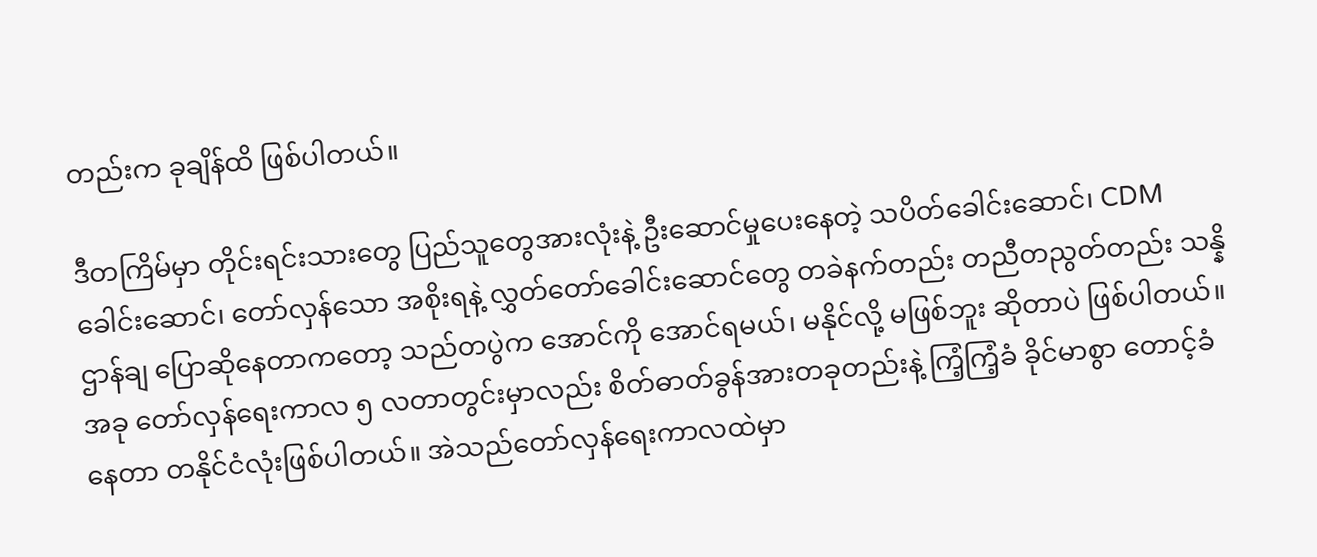တည်းက ခုချိန်ထိ ဖြစ်ပါတယ်။

ဒီတကြိမ်မှာ တိုင်းရင်းသားတွေ ပြည်သူတွေအားလုံးနဲ့ ဦးဆောင်မှုပေးနေတဲ့ သပိတ်ခေါင်းဆောင်၊ CDM ခေါင်းဆောင်၊ တော်လှန်သော အစိုးရနဲ့ လွှတ်တော်ခေါင်းဆောင်တွေ တခဲနက်တည်း တညီတညွတ်တည်း သန္နိဌာန်ချ ပြောဆိုနေတာကတော့ သည်တပွဲက အောင်ကို အောင်ရမယ်၊ မနိုင်လို့ မဖြစ်ဘူး ဆိုတာပဲ ဖြစ်ပါတယ်။ အခု တော်လှန်ရေးကာလ ၅ လတာတွင်းမှာလည်း စိတ်ဓာတ်ခွန်အားတခုတည်းနဲ့ ကြံ့ကြံ့ခံ ခိုင်မာစွာ တောင့်ခံနေတာ တနိုင်ငံလုံးဖြစ်ပါတယ်။ အဲသည်တော်လှန်ရေးကာလထဲမှာ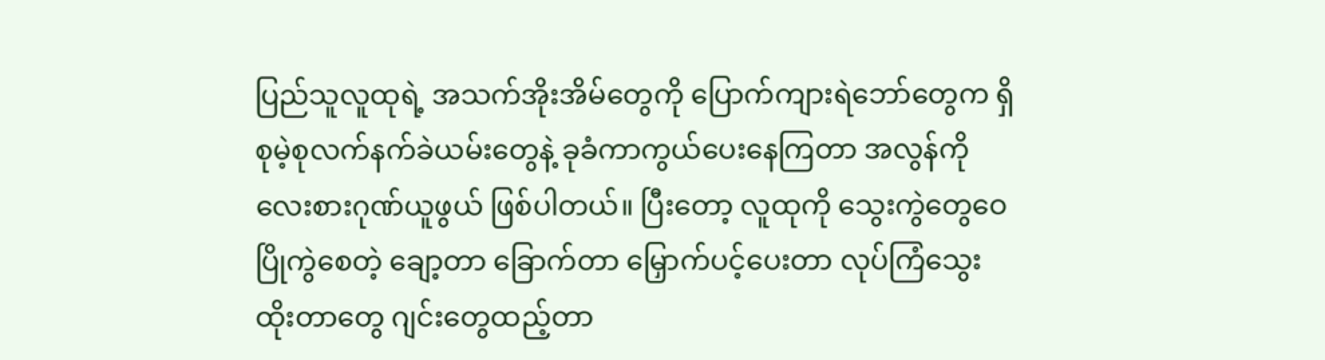ပြည်သူလူထုရဲ့ အသက်အိုးအိမ်တွေကို ပြောက်ကျားရဲဘော်တွေက ရှိစုမဲ့စုလက်နက်ခဲယမ်းတွေနဲ့ ခုခံကာကွယ်ပေးနေကြတာ အလွန်ကို လေးစားဂုဏ်ယူဖွယ် ဖြစ်ပါတယ်။ ပြီးတော့ လူထုကို သွေးကွဲတွေဝေပြိုကွဲစေတဲ့ ချော့တာ ခြောက်တာ မြှောက်ပင့်ပေးတာ လုပ်ကြံသွေးထိုးတာတွေ ဂျင်းတွေထည့်တာ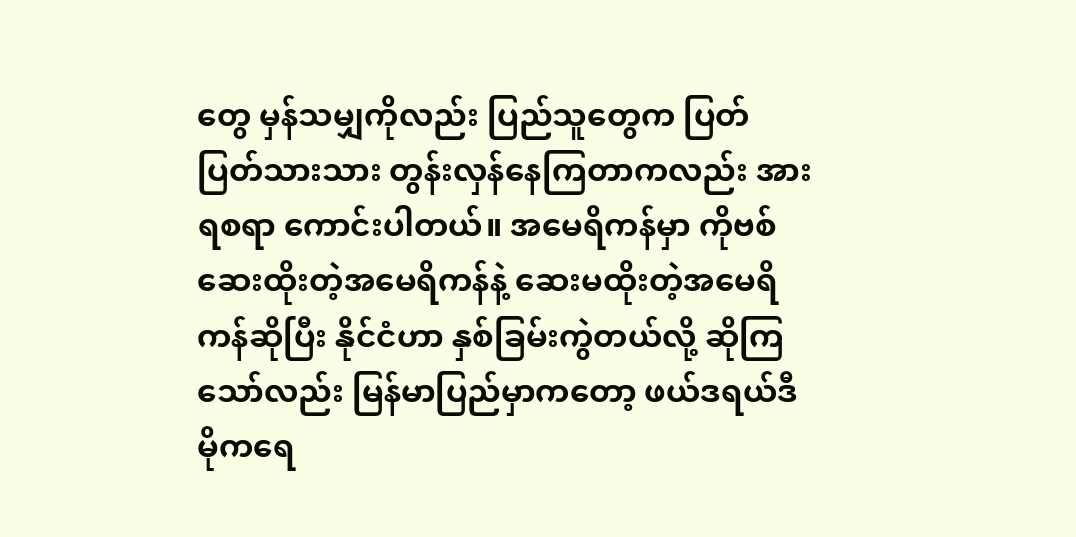တွေ မှန်သမျှကိုလည်း ပြည်သူတွေက ပြတ်ပြတ်သားသား တွန်းလှန်နေကြတာကလည်း အားရစရာ ကောင်းပါတယ်။ အမေရိကန်မှာ ကိုဗစ်ဆေးထိုးတဲ့အမေရိကန်နဲ့ ဆေးမထိုးတဲ့အမေရိကန်ဆိုပြီး နိုင်ငံဟာ နှစ်ခြမ်းကွဲတယ်လို့ ဆိုကြသော်လည်း မြန်မာပြည်မှာကတော့ ဖယ်ဒရယ်ဒီမိုကရေ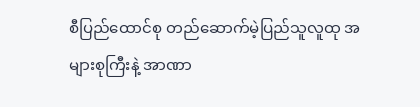စီပြည်ထောင်စု တည်ဆောက်မဲ့ပြည်သူလူထု အများစုကြီးနဲ့ အာဏာ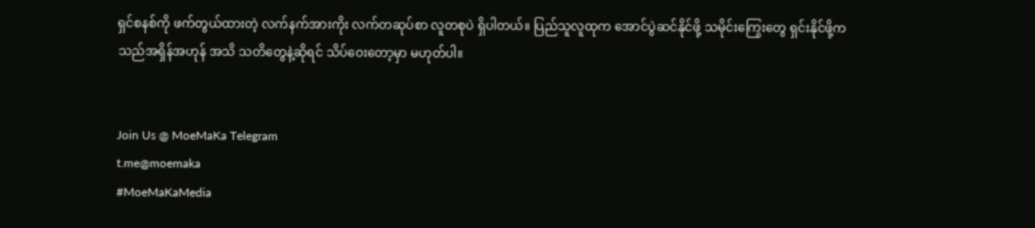ရှင်စနစ်ကို ဖက်တွယ်ထားတဲ့ လက်နက်အားကိုး လက်တဆုပ်စာ လူတစုပဲ ရှိပါတယ်။ ပြည်သူလူထုက အောင်ပွဲဆင်နိုင်ဖို့ သမိုင်းကြွေးတွေ ရှင်းနိုင်ဖို့က သည်အရှိန်အဟုန် အသိ သတိတွေနဲ့ဆိုရင် သိပ်ဝေးတော့မှာ မဟုတ်ပါ။


Join Us @ MoeMaKa Telegram
t.me@moemaka
#MoeMaKaMedia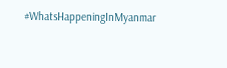#WhatsHappeningInMyanmar